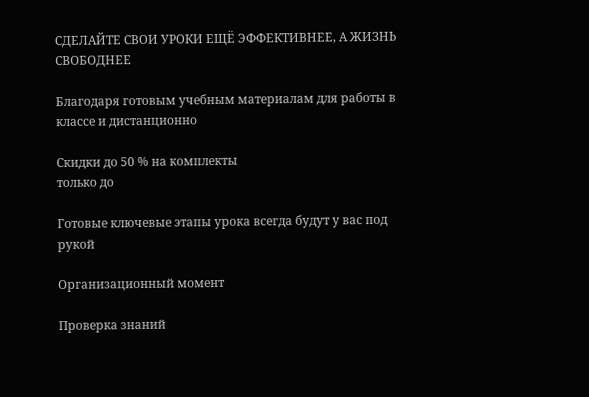СДЕЛАЙТЕ СВОИ УРОКИ ЕЩЁ ЭФФЕКТИВНЕЕ, А ЖИЗНЬ СВОБОДНЕЕ

Благодаря готовым учебным материалам для работы в классе и дистанционно

Скидки до 50 % на комплекты
только до

Готовые ключевые этапы урока всегда будут у вас под рукой

Организационный момент

Проверка знаний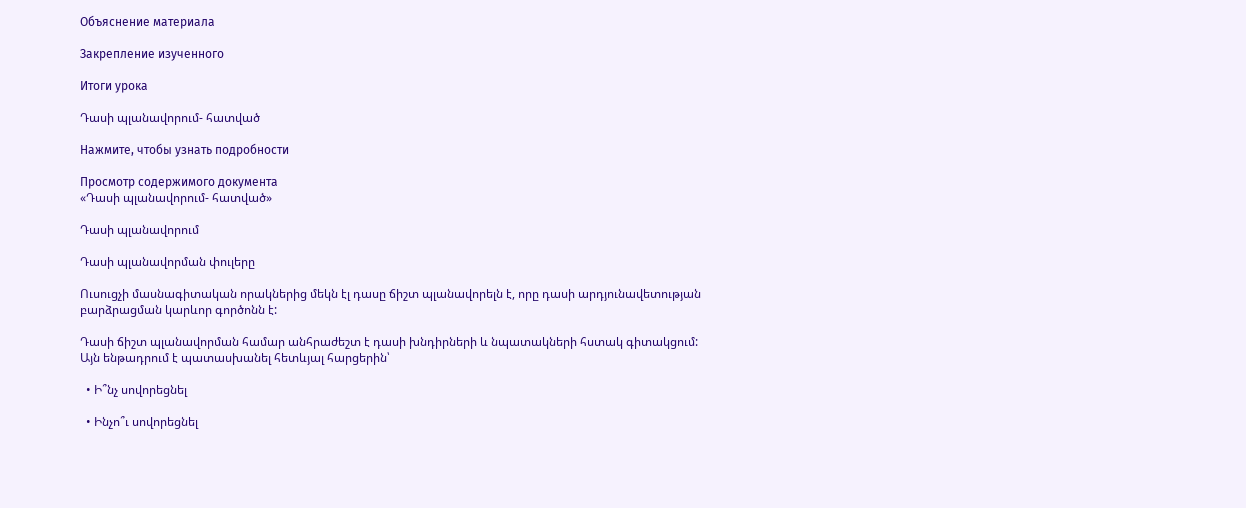Объяснение материала

Закрепление изученного

Итоги урока

Դասի պլանավորում- հատված

Нажмите, чтобы узнать подробности

Просмотр содержимого документа
«Դասի պլանավորում- հատված»

Դասի պլանավորում

Դասի պլանավորման փուլերը

Ուսուցչի մասնագիտական որակներից մեկն էլ դասը ճիշտ պլանավորելն է, որը դասի արդյունավետության բարձրացման կարևոր գործոնն է:

Դասի ճիշտ պլանավորման համար անհրաժեշտ է դասի խնդիրների և նպատակների հստակ գիտակցում: Այն ենթադրում է պատասխանել հետևյալ հարցերին՝

  • Ի՞նչ սովորեցնել

  • Ինչո՞ւ սովորեցնել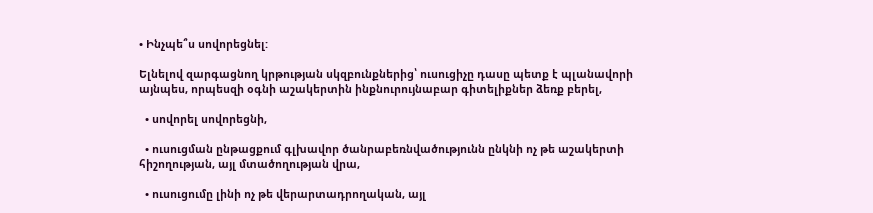• Ինչպե՞ս սովորեցնել:

Ելնելով զարգացնող կրթության սկզբունքներից՝ ուսուցիչը դասը պետք է պլանավորի այնպես, որպեսզի օգնի աշակերտին ինքնուրույնաբար գիտելիքներ ձեռք բերել,

  • սովորել սովորեցնի,

  • ուսուցման ընթացքում գլխավոր ծանրաբեռնվածությունն ընկնի ոչ թե աշակերտի հիշողության, այլ մտածողության վրա,

  • ուսուցումը լինի ոչ թե վերարտադրողական, այլ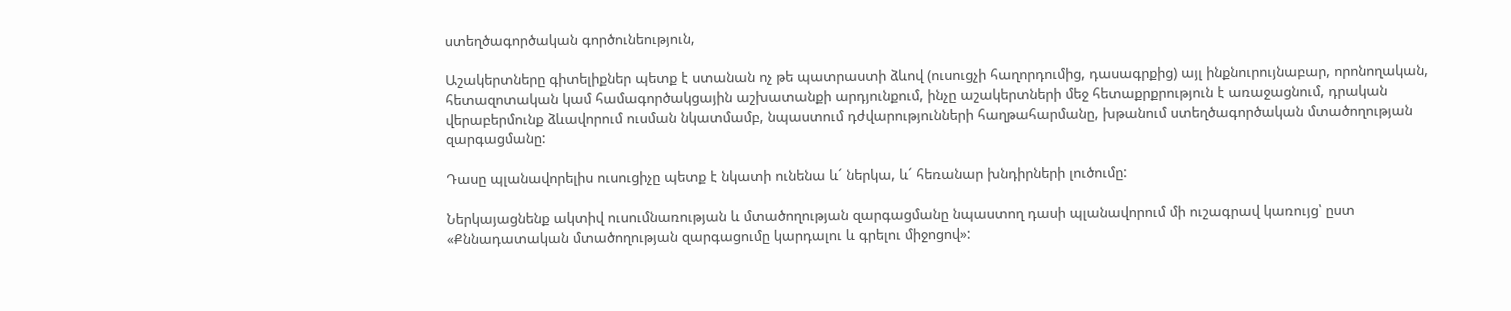ստեղծագործական գործունեություն,

Աշակերտները գիտելիքներ պետք է ստանան ոչ թե պատրաստի ձևով (ուսուցչի հաղորդումից, դասագրքից) այլ ինքնուրույնաբար, որոնողական, հետազոտական կամ համագործակցային աշխատանքի արդյունքում, ինչը աշակերտների մեջ հետաքրքրություն է առաջացնում, դրական վերաբերմունք ձևավորում ուսման նկատմամբ, նպաստում դժվարությունների հաղթահարմանը, խթանում ստեղծագործական մտածողության զարգացմանը:

Դասը պլանավորելիս ուսուցիչը պետք է նկատի ունենա և´ ներկա, և´ հեռանար խնդիրների լուծումը:

Ներկայացնենք ակտիվ ուսումնառության և մտածողության զարգացմանը նպաստող դասի պլանավորում մի ուշագրավ կառույց՝ ըստ «Քննադատական մտածողության զարգացումը կարդալու և գրելու միջոցով»: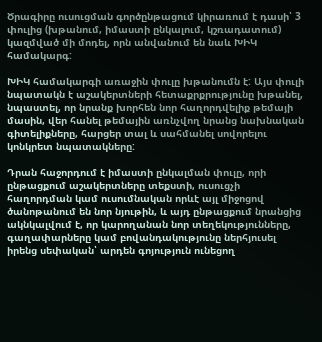Ծրագիրը ուսուցման գործընթացում կիրառում է դասի՝ 3 փուլից (խթանում, իմաստի ընկալում, կշռադատում) կազմված մի մոդել, որն անվանում են նաև ԽԻԿ համակարգ:

ԽԻԿ համակարգի առաջին փուլը խթանումն է: Այս փուլի նպատակն է աշակերտների հետաքրքրությունը խթանել, նպաստել, որ նրանք խորհեն նոր հաղորդվելիք թեմայի մասին, վեր հանել թեմային առնչվող նրանց նախնական գիտելիքները, հարցեր տալ և սահմանել սովորելու կոնկրետ նպատակները:

Դրան հաջորդում է իմաստի ընկալման փուլը, որի ընթացքում աշակերտները տեքստի, ուսուցչի հաղորդման կամ ուսումնական որևէ այլ միջոցով ծանոթանում են նոր նյութին, և այդ ընթացքում նրանցից ակնկալվում է, որ կարողանան նոր տեղեկությունները, գաղափարները կամ բովանդակությունը ներհյուսել իրենց սեփական՝ արդեն գոյություն ունեցող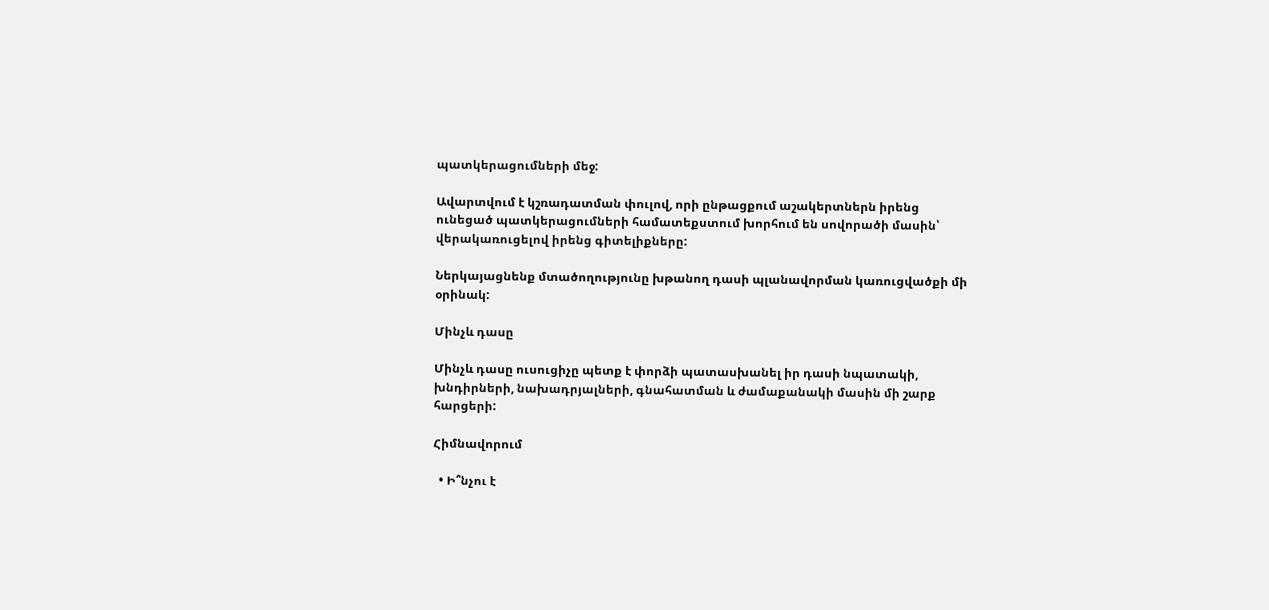պատկերացումների մեջ:

Ավարտվում է կշռադատման փուլով, որի ընթացքում աշակերտներն իրենց ունեցած պատկերացումների համատեքստում խորհում են սովորածի մասին՝ վերակառուցելով իրենց գիտելիքները:

Ներկայացնենք մտածողությունը խթանող դասի պլանավորման կառուցվածքի մի օրինակ:

Մինչև դասը

Մինչև դասը ուսուցիչը պետք է փորձի պատասխանել իր դասի նպատակի, խնդիրների, նախադրյալների, գնահատման և ժամաքանակի մասին մի շարք հարցերի:

Հիմնավորում

  • Ի՞նչու է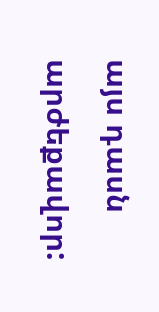այս դասն արժեքավոր: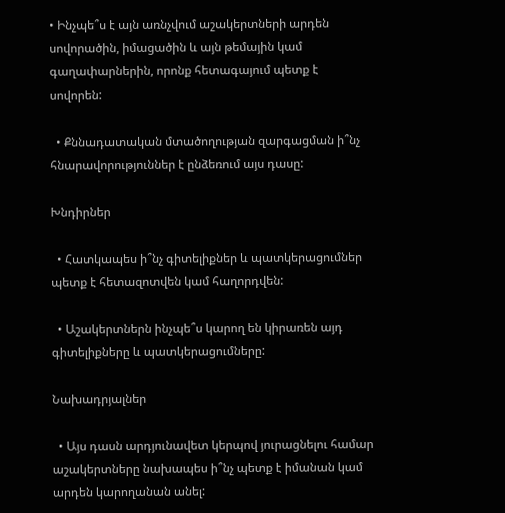• Ինչպե՞ս է այն առնչվում աշակերտների արդեն սովորածին, իմացածին և այն թեմային կամ գաղափարներին, որոնք հետագայում պետք է սովորեն:

  • Քննադատական մտածողության զարգացման ի՞նչ հնարավորություններ է ընձեռում այս դասը:

Խնդիրներ

  • Հատկապես ի՞նչ գիտելիքներ և պատկերացումներ պետք է հետազոտվեն կամ հաղորդվեն:

  • Աշակերտներն ինչպե՞ս կարող են կիրառեն այդ գիտելիքները և պատկերացումները:

Նախադրյալներ

  • Այս դասն արդյունավետ կերպով յուրացնելու համար աշակերտները նախապես ի՞նչ պետք է իմանան կամ արդեն կարողանան անել: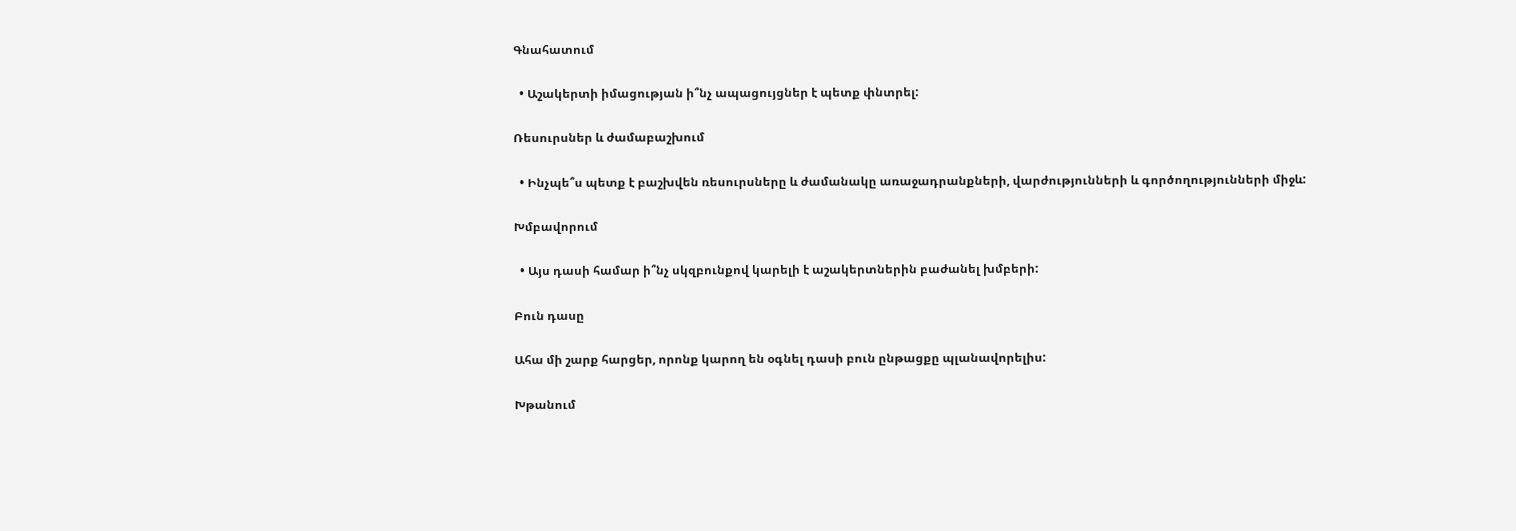Գնահատում

  • Աշակերտի իմացության ի՞նչ ապացույցներ է պետք փնտրել:

Ռեսուրսներ և ժամաբաշխում

  • Ինչպե՞ս պետք է բաշխվեն ռեսուրսները և ժամանակը առաջադրանքների, վարժությունների և գործողությունների միջև:

Խմբավորում

  • Այս դասի համար ի՞նչ սկզբունքով կարելի է աշակերտներին բաժանել խմբերի:

Բուն դասը

Ահա մի շարք հարցեր, որոնք կարող են օգնել դասի բուն ընթացքը պլանավորելիս:

Խթանում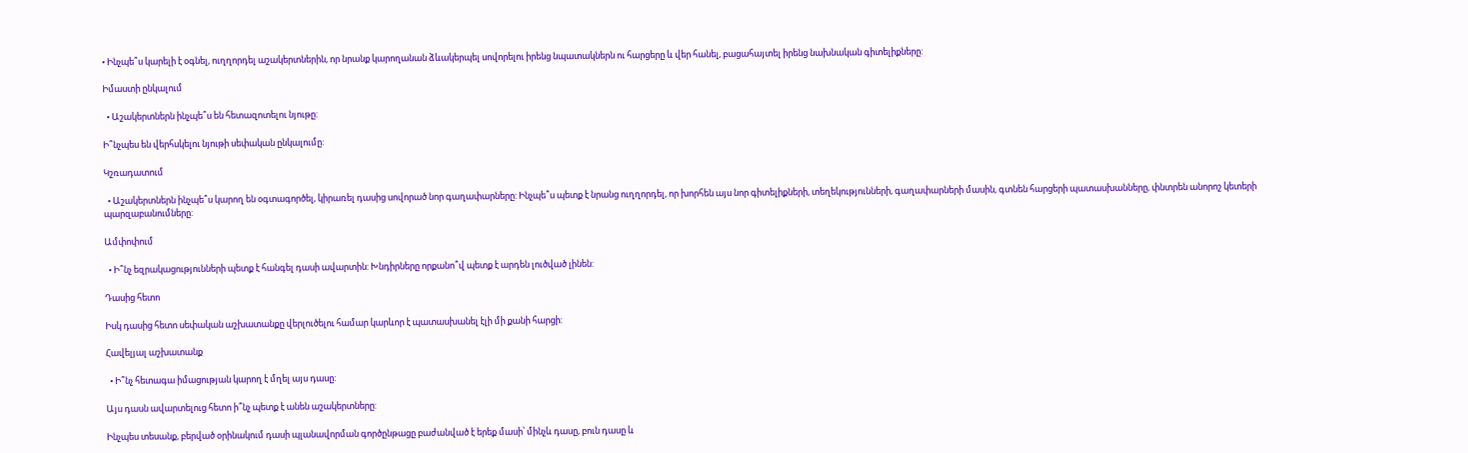• Ինչպե՞ս կարելի է օգնել, ուղղորդել աշակերտներին, որ նրանք կարողանան ձևակերպել սովորելու իրենց նպատակներն ու հարցերը և վեր հանել, բացահայտել իրենց նախնական գիտելիքները:

Իմաստի ընկալում

  • Աշակերտներն ինչպե՞ս են հետազոտելու նյութը:

Ի՞նչպես են վերհսկելու նյութի սեփական ընկալումը:

Կշռադատում

  • Աշակերտներն ինչպե՞ս կարող են օգտագործել, կիրառել դասից սովորած նոր գաղափարները: Ինչպե՞ս պետք է նրանց ուղղորդել, որ խորհեն այս նոր գիտելիքների, տեղեկությունների, գաղափարների մասին, գտնեն հարցերի պատասխանները, փնտրեն անորոշ կետերի պարզաբանումները:

Ամփոփում

  • Ի՞նչ եզրակացությունների պետք է հանգել դասի ավարտին: Խնդիրները որքանո՞վ պետք է արդեն լուծված լինեն:

Դասից հետո

Իսկ դասից հետո սեփական աշխատանքը վերլուծելու համար կարևոր է պատասխանել էլի մի քանի հարցի:

Հավելյալ աշխատանք

  • Ի՞նչ հետագա իմացության կարող է մղել այս դասը:

Այս դասն ավարտելուց հետո ի՞նչ պետք է անեն աշակերտները:

Ինչպես տեսանք, բերված օրինակում դասի պլանավորման գործընթացը բաժանված է երեք մասի՝ մինչև դասը, բուն դասը և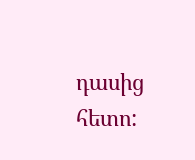դասից հետո: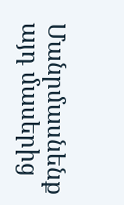Մանրմասնենք այդ մասերից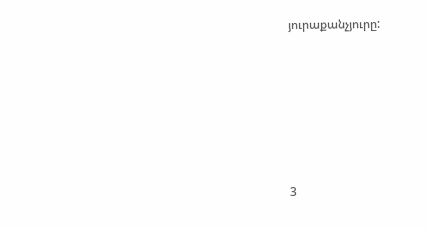յուրաքանչյուրը:








3